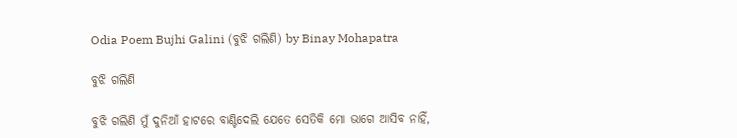Odia Poem Bujhi Galini (ବୁଝି ଗଲିଣି) by Binay Mohapatra

ବୁଝି ଗଲିଣି

ବୁଝି ଗଲିଣି ମୁଁ ଦୁନିଆଁ ହାଟରେ ବାଣ୍ଟିଦେଲି ଯେତେ ସେତିକି ମୋ ଭାଗେ ଆସିବ ନାହିଁ,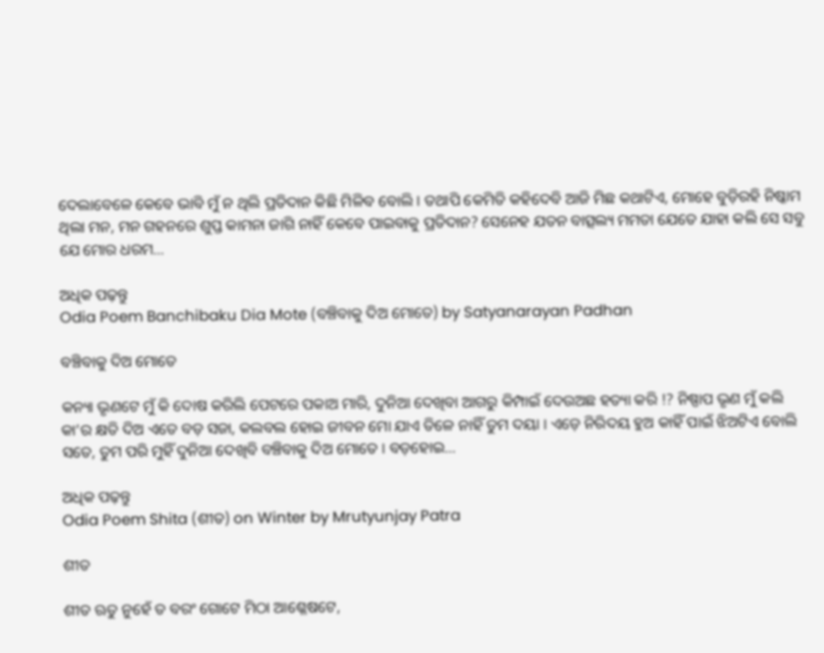ଦେଲାବେଳେ କେବେ ଭାବି ମୁଁ ନ ଥିଲି ପ୍ରତିଦାନ କିଛି ମିଳିବ ବୋଲି । ତଥାପି କେମିତି କହିଦେବି ଆଜି ମିଛ କଥାଟିଏ, ମୋହେ ବୁଡ଼ିରହି ନିଷ୍କାମ ଥିଲା ମନ, ମନ ଗହନରେ ଶୁପ୍ତ କାମନା ଜାଗି ନାହିଁ କେବେ ପାଇବାକୁ ପ୍ରତିଦାନ? ସେନେହ ଯତନ ବାତ୍ସଲ୍ୟ ମମତା ଯେତେ ଯାହା କଲି ସେ ସବୁ ଯେ ମୋର ଧରମ…

ଅଧିକ ପଢ଼ନ୍ତୁ
Odia Poem Banchibaku Dia Mote (ବଞ୍ଚିବାକୁ ଦିଅ ମୋତେ) by Satyanarayan Padhan

ବଞ୍ଚିବାକୁ ଦିଅ ମୋତେ

କନ୍ୟା ଭୃଣଟେ ମୁଁ କି ଦୋଷ କରିଲି ପେଟରେ ପକାଅ ମାରି, ଦୁନିଆ ଦେଖିବା ଆଗରୁ କିମ୍ପାଇଁ ଦେଉଅଛ ହତ୍ୟା କରି !? ନିଷ୍ପାପ ଭୃଣ ମୁଁ କଲି କା’ର କ୍ଷତି ଦିଅ ଏତେ ବଡ଼ ସଜା, କଲବଲ ହୋଇ ଜୀବନ ମୋ ଯାଏ ତିଳେ ନାହିଁ ତୁମ ଦୟା । ଏଡ଼େ ନିରିଦୟ ହୁଅ କାହିଁ ପାଇଁ ଝିଅଟିଏ ବୋଲି ସତେ, ତୁମ ପରି ମୁହିଁ ଦୁନିଆ ଦେଖିବି ବଞ୍ଚିବାକୁ ଦିଅ ମୋତେ । ବଡ଼ହୋଇ…

ଅଧିକ ପଢ଼ନ୍ତୁ
Odia Poem Shita (ଶୀତ) on Winter by Mrutyunjay Patra

ଶୀତ

ଶୀତ ଋତୁ ନୁହେଁ ତ ବରଂ ଗୋଟେ ମିଠା ଆଶ୍ଳେଷଟେ,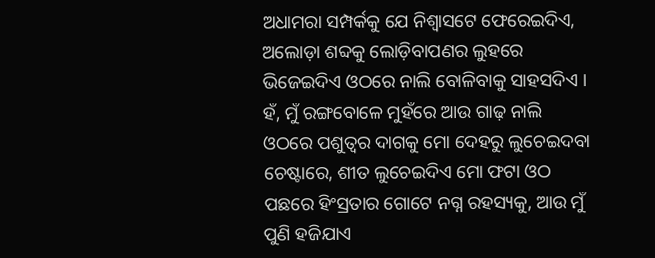ଅଧାମରା ସମ୍ପର୍କକୁ ଯେ ନିଶ୍ୱାସଟେ ଫେରେଇଦିଏ, ଅଲୋଡ଼ା ଶବ୍ଦକୁ ଲୋଡ଼ିବାପଣର ଲୁହରେ ଭିଜେଇଦିଏ ଓଠରେ ନାଲି ବୋଳିବାକୁ ସାହସଦିଏ । ହଁ, ମୁଁ ରଙ୍ଗବୋଳେ ମୁହଁରେ ଆଉ ଗାଢ଼ ନାଲି ଓଠରେ ପଶୁତ୍ୱର ଦାଗକୁ ମୋ ଦେହରୁ ଲୁଚେଇଦବା ଚେଷ୍ଟାରେ, ଶୀତ ଲୁଚେଇଦିଏ ମୋ ଫଟା ଓଠ ପଛରେ ହିଂସ୍ରତାର ଗୋଟେ ନଗ୍ନ ରହସ୍ୟକୁ, ଆଉ ମୁଁ ପୁଣି ହଜିଯାଏ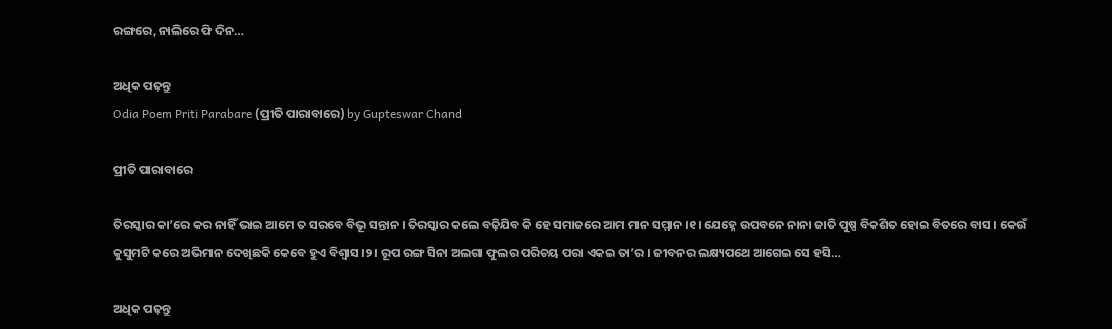ରଙ୍ଗରେ, ନାଲିରେ ଫି ଦିନ…

ଅଧିକ ପଢ଼ନ୍ତୁ
Odia Poem Priti Parabare (ପ୍ରୀତି ପାରାବାରେ) by Gupteswar Chand

ପ୍ରୀତି ପାରାବାରେ

ତିରସ୍କାର କା’ରେ କର ନାହିଁ ଭାଇ ଆମେ ତ ସରବେ ବିଭୂ ସନ୍ତାନ । ତିରସ୍କାର କଲେ ବଢ଼ିଯିବ କି ହେ ସମାଜରେ ଆମ ମାନ ସମ୍ମାନ ।୧। ଯେହ୍ନେ ଉପବନେ ନାନା ଜାତି ପୁଷ୍ପ ବିକଶିତ ହୋଇ ବିତରେ ବାସ । କେଉଁ କୁସୁମଟି କରେ ଅଭିମାନ ଦେଖିଛକି କେବେ ହୁଏ ବିଶ୍ୱାସ ।୨। ରୂପ ରଙ୍ଗ ସିନା ଅଲଗା ଫୁଲର ପରିଚୟ ପରା ଏକଇ ତା’ର । ଜୀବନର ଲକ୍ଷ୍ୟପଥେ ଆଗେଇ ସେ ହସି…

ଅଧିକ ପଢ଼ନ୍ତୁ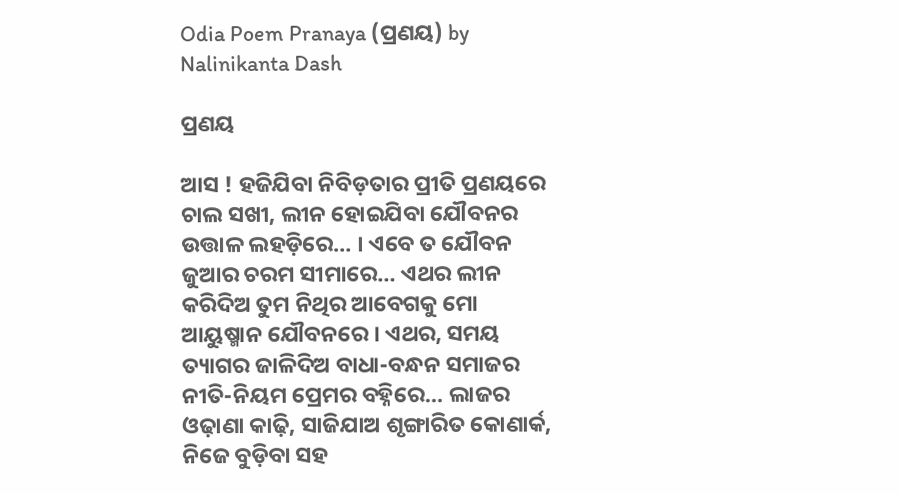Odia Poem Pranaya (ପ୍ରଣୟ) by Nalinikanta Dash

ପ୍ରଣୟ

ଆସ ! ହଜିଯିବା ନିବିଡ଼ତାର ପ୍ରୀତି ପ୍ରଣୟରେ ଚାଲ ସଖୀ, ଲୀନ ହୋଇଯିବା ଯୌବନର ଉତ୍ତାଳ ଲହଡ଼ିରେ… । ଏବେ ତ ଯୌବନ ଜୁଆର ଚରମ ସୀମାରେ… ଏଥର ଲୀନ କରିଦିଅ ତୁମ ନିଥିର ଆବେଗକୁ ମୋ ଆୟୁଷ୍ମାନ ଯୌବନରେ । ଏଥର, ସମୟ ତ୍ୟାଗର ଜାଳିଦିଅ ବାଧା-ବନ୍ଧନ ସମାଜର ନୀତି-ନିୟମ ପ୍ରେମର ବହ୍ନିରେ… ଲାଜର ଓଢ଼ାଣା କାଢ଼ି, ସାଜିଯାଅ ଶୃଙ୍ଗାରିତ କୋଣାର୍କ, ନିଜେ ବୁଡ଼ିବା ସହ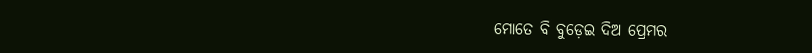ମୋତେ ବି ବୁଡ଼େଇ ଦିଅ ପ୍ରେମର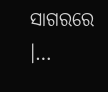ସାଗରରେ ।…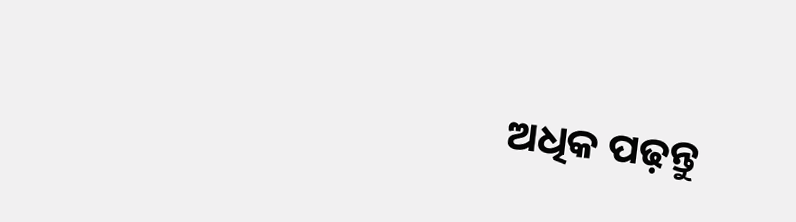ଅଧିକ ପଢ଼ନ୍ତୁ